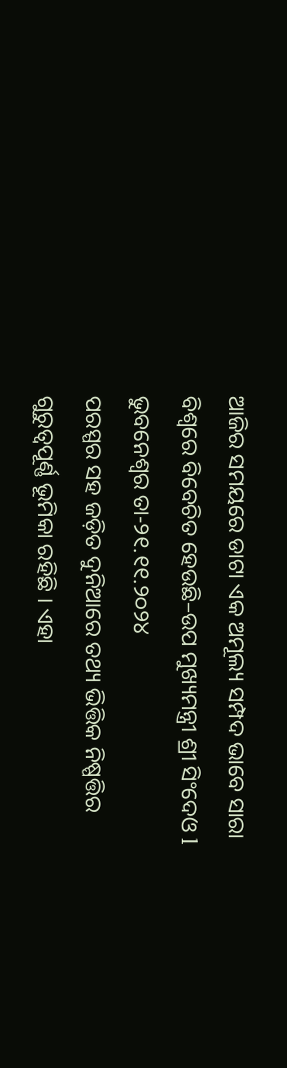ଆଜିର ସମୟରେ ଡାଟା ଏକ ଅମୂଲ୍ୟ ସମ୍ପଦ ଭାବେ ସାରା ବିଶ୍ୱରେ ବିବେଚିତ ହେଉଛି–ଉପ ମୁଖ୍ୟମନ୍ତ୍ରୀ ଶ୍ରୀ ସିଂଦେଓ l
ଭୁବନେଶ୍ୱର ତା-୨୧.୧୧.୨୦୨୪
ପରସ୍ପର ସହ ଜଡ଼ିତ ଦୁନିଆରେ ତଥ୍ୟ ଭିତ୍ତିକ ନିଷ୍ପତ୍ତିର ଗୁରୁତ୍ୱପୂର୍ଣ୍ଣ ଭୂମିକା ରହିଛି । ଏହା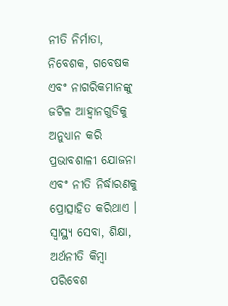ନୀତି ନିର୍ମାତା, ନିବେଶକ, ଗବେଷକ ଏବଂ ନାଗରିକମାନଙ୍କୁ ଜଟିଳ ଆହ୍ୱାନଗୁଡିକୁ ଅନୁଧ୍ୟାନ କରି ପ୍ରଭାବଶାଳୀ ଯୋଜନା ଏବଂ ନୀତି ନିର୍ଦ୍ଧାରଣକୁ ପ୍ରୋତ୍ସାହିତ କରିଥାଏ । ସ୍ୱାସ୍ଥ୍ୟ ସେବା, ଶିକ୍ଷା, ଅର୍ଥନୀତି କିମ୍ବା ପରିବେଶ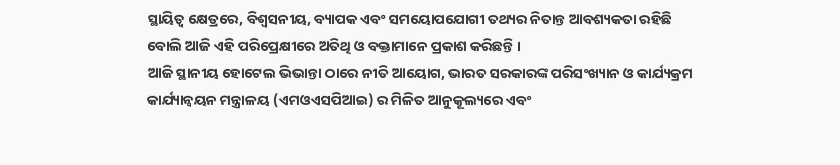ସ୍ଥାୟିତ୍ୱ କ୍ଷେତ୍ରରେ, ବିଶ୍ୱସନୀୟ, ବ୍ୟାପକ ଏବଂ ସମୟୋପଯୋଗୀ ତଥ୍ୟର ନିତାନ୍ତ ଆବଶ୍ୟକତା ରହିଛି ବୋଲି ଆଜି ଏହି ପରିପ୍ରେକ୍ଷୀରେ ଅତିଥି ଓ ବକ୍ତାମାନେ ପ୍ରକାଶ କରିଛନ୍ତି ।
ଆଜି ସ୍ଥାନୀୟ ହୋଟେଲ ଭିଭାନ୍ତା ଠାରେ ନୀତି ଆୟୋଗ, ଭାରତ ସରକାରଙ୍କ ପରିସଂଖ୍ୟାନ ଓ କାର୍ଯ୍ୟକ୍ରମ କାର୍ଯ୍ୟାନ୍ୱୟନ ମନ୍ତ୍ରାଳୟ (ଏମଓଏସପିଆଇ) ର ମିଳିତ ଆନୁକୂଲ୍ୟରେ ଏବଂ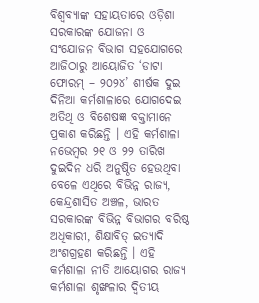ବିଶ୍ୱବ୍ୟାଙ୍କ ସହାୟତାରେ ଓଡ଼ିଶା ସରକାରଙ୍କ ଯୋଜନା ଓ ସଂଯୋଜନ ବିଭାଗ ସହଯୋଗରେ ଆଜିଠାରୁ ଆୟୋଜିତ ‘ଡାଟା ଫୋରମ୍ – ୨୦୨୪’ ଶୀର୍ଷକ ଦୁଇ ଦିନିଆ କର୍ମଶାଳାରେ ଯୋଗଦେଇ ଅତିଥି ଓ ବିଶେଷଜ୍ଞ ବକ୍ତାମାନେ ପ୍ରକାଶ କରିଛନ୍ତି । ଏହି କର୍ମଶାଳା ନଭେମ୍ବର ୨୧ ଓ ୨୨ ତାରିଖ ଦୁଇଦିନ ଧରି ଅନୁଷ୍ଠିତ ହେଉଥିବା ବେଳେ ଏଥିରେ ବିଭିନ୍ନ ରାଜ୍ୟ, କେନ୍ଦ୍ରଶାସିତ ଅଞ୍ଚଳ, ଭାରତ ସରକାରଙ୍କ ବିଭିନ୍ନ ବିଭାଗର ବରିଷ୍ଠ ଅଧିକାରୀ, ଶିକ୍ଷାବିତ୍ ଇତ୍ୟାଦି ଅଂଶଗ୍ରହଣ କରିଛନ୍ତି । ଏହି କର୍ମଶାଳା ନୀତି ଆୟୋଗର ରାଜ୍ୟ କର୍ମଶାଳା ଶୃଙ୍ଖଳାର ଦ୍ୱିତୀୟ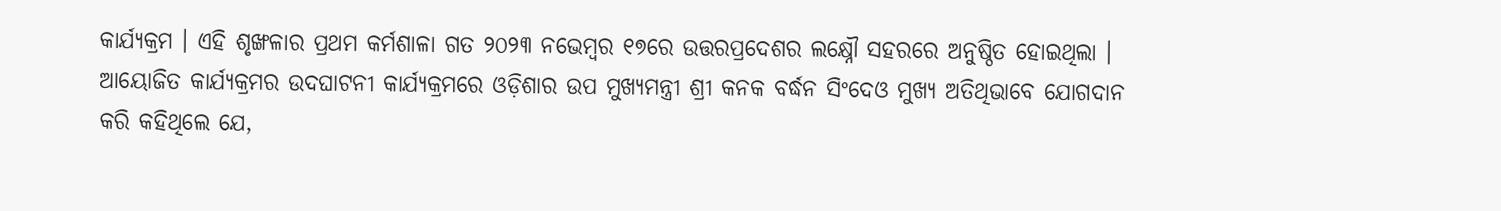କାର୍ଯ୍ୟକ୍ରମ । ଏହି ଶୃଙ୍ଖଳାର ପ୍ରଥମ କର୍ମଶାଳା ଗତ ୨୦୨୩ ନଭେମ୍ବର ୧୭ରେ ଉତ୍ତରପ୍ରଦେଶର ଲକ୍ଷ୍ନୌ ସହରରେ ଅନୁଷ୍ଠିତ ହୋଇଥିଲା ।
ଆୟୋଜିତ କାର୍ଯ୍ୟକ୍ରମର ଉଦଘାଟନୀ କାର୍ଯ୍ୟକ୍ରମରେ ଓଡ଼ିଶାର ଉପ ମୁଖ୍ୟମନ୍ତ୍ରୀ ଶ୍ରୀ କନକ ବର୍ଦ୍ଧନ ସିଂଦେଓ ମୁଖ୍ୟ ଅତିଥିଭାବେ ଯୋଗଦାନ କରି କହିଥିଲେ ଯେ,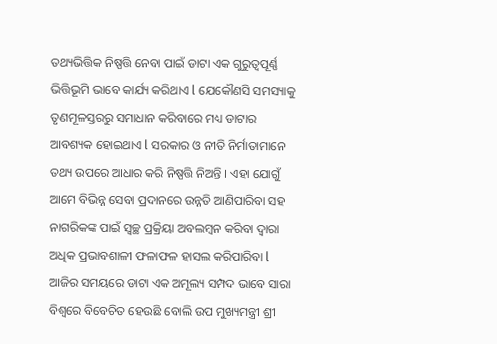ତଥ୍ୟଭିତ୍ତିକ ନିଷ୍ପତ୍ତି ନେବା ପାଇଁ ଡାଟା ଏକ ଗୁରୁତ୍ଵପୂର୍ଣ୍ଣ ଭିତ୍ତିଭୂମି ଭାବେ କାର୍ଯ୍ୟ କରିଥାଏ l ଯେକୌଣସି ସମସ୍ୟାକୁ ତୃଣମୂଳସ୍ତରରୁ ସମାଧାନ କରିବାରେ ମଧ୍ୟ ଡାଟାର ଆବଶ୍ୟକ ହୋଇଥାଏ l ସରକାର ଓ ନୀତି ନିର୍ମାତାମାନେ ତଥ୍ୟ ଉପରେ ଆଧାର କରି ନିଷ୍ପତ୍ତି ନିଅନ୍ତି । ଏହା ଯୋଗୁଁ ଆମେ ବିଭିନ୍ନ ସେବା ପ୍ରଦାନରେ ଉନ୍ନତି ଆଣିପାରିବା ସହ ନାଗରିକଙ୍କ ପାଇଁ ସ୍ଵଚ୍ଛ ପ୍ରକ୍ରିୟା ଅବଲମ୍ବନ କରିବା ଦ୍ଵାରା ଅଧିକ ପ୍ରଭାବଶାଳୀ ଫଳାଫଳ ହାସଲ କରିପାରିବା l ଆଜିର ସମୟରେ ଡାଟା ଏକ ଅମୂଲ୍ୟ ସମ୍ପଦ ଭାବେ ସାରା ବିଶ୍ୱରେ ବିବେଚିତ ହେଉଛି ବୋଲି ଉପ ମୁଖ୍ୟମନ୍ତ୍ରୀ ଶ୍ରୀ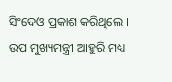ସିଂଦେଓ ପ୍ରକାଶ କରିଥିଲେ ।
ଉପ ମୁଖ୍ୟମନ୍ତ୍ରୀ ଆହୁରି ମଧ୍ୟ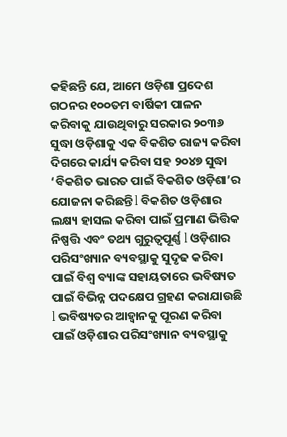କହିଛନ୍ତି ଯେ, ଆମେ ଓଡ଼ିଶା ପ୍ରଦେଶ ଗଠନର ୧୦୦ତମ ବାର୍ଷିକୀ ପାଳନ କରିବାକୁ ଯାଉଥିବାରୁ ସରକାର ୨୦୩୬ ସୁଦ୍ଧା ଓଡ଼ିଶାକୁ ଏକ ବିକଶିତ ରାଜ୍ୟ କରିବା ଦିଗରେ କାର୍ଯ୍ୟ କରିବା ସହ ୨୦୪୭ ସୁଦ୍ଧା ‘ବିକଶିତ ଭାରତ ପାଇଁ ବିକଶିତ ଓଡ଼ିଶା’ର ଯୋଜନା କରିଛନ୍ତି l ବିକଶିତ ଓଡ଼ିଶାର ଲକ୍ଷ୍ୟ ହାସଲ କରିବା ପାଇଁ ପ୍ରମାଣ ଭିତ୍ତିକ ନିଷ୍ପତ୍ତି ଏବଂ ତଥ୍ୟ ଗୁରୁତ୍ଵପୂର୍ଣ୍ଣ l ଓଡ଼ିଶାର ପରିସଂଖ୍ୟାନ ବ୍ୟବସ୍ଥାକୁ ସୁଦୃଢ କରିବା ପାଇଁ ବିଶ୍ଵ ବ୍ୟାଙ୍କ ସହାୟତାରେ ଭବିଷ୍ୟତ ପାଇଁ ବିଭିନ୍ନ ପଦକ୍ଷେପ ଗ୍ରହଣ କରାଯାଉଛି l ଭବିଷ୍ୟତର ଆହ୍ୱାନକୁ ପୂରଣ କରିବା ପାଇଁ ଓଡ଼ିଶାର ପରିସଂଖ୍ୟାନ ବ୍ୟବସ୍ଥାକୁ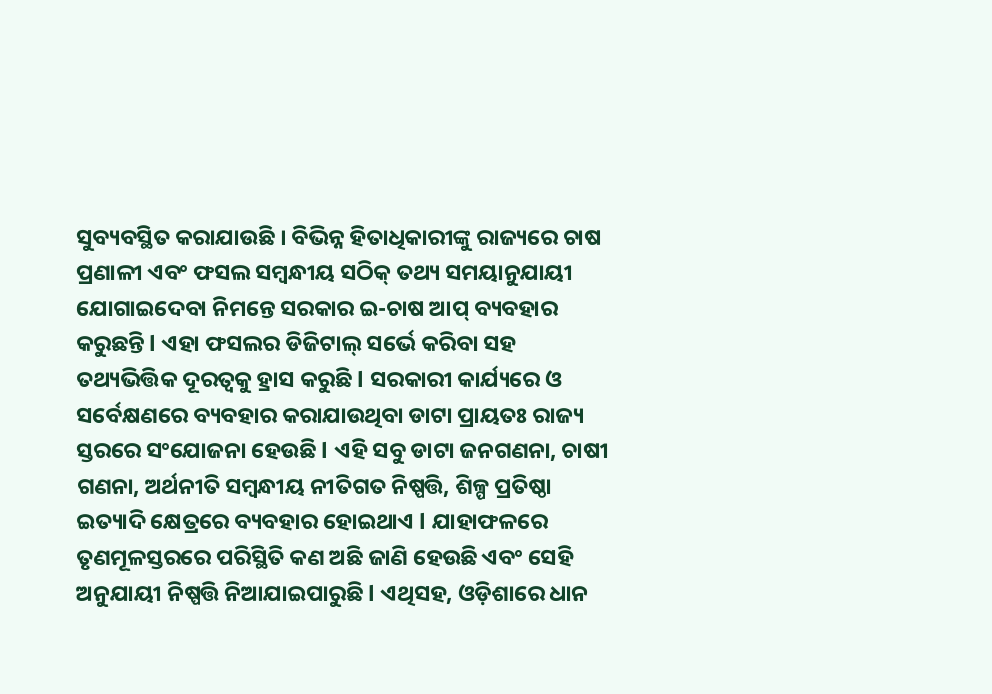ସୁବ୍ୟବସ୍ଥିତ କରାଯାଉଛି । ବିଭିନ୍ନ ହିତାଧିକାରୀଙ୍କୁ ରାଜ୍ୟରେ ଚାଷ ପ୍ରଣାଳୀ ଏବଂ ଫସଲ ସମ୍ବନ୍ଧୀୟ ସଠିକ୍ ତଥ୍ୟ ସମୟାନୁଯାୟୀ ଯୋଗାଇଦେବା ନିମନ୍ତେ ସରକାର ଇ-ଚାଷ ଆପ୍ ବ୍ୟବହାର କରୁଛନ୍ତି l ଏହା ଫସଲର ଡିଜିଟାଲ୍ ସର୍ଭେ କରିବା ସହ ତଥ୍ୟଭିତ୍ତିକ ଦୂରତ୍ଵକୁ ହ୍ରାସ କରୁଛି l ସରକାରୀ କାର୍ଯ୍ୟରେ ଓ ସର୍ବେକ୍ଷଣରେ ବ୍ୟବହାର କରାଯାଉଥିବା ଡାଟା ପ୍ରାୟତଃ ରାଜ୍ୟ ସ୍ତରରେ ସଂଯୋଜନା ହେଉଛି l ଏହି ସବୁ ଡାଟା ଜନଗଣନା, ଚାଷୀ ଗଣନା, ଅର୍ଥନୀତି ସମ୍ବନ୍ଧୀୟ ନୀତିଗତ ନିଷ୍ପତ୍ତି, ଶିଳ୍ପ ପ୍ରତିଷ୍ଠା ଇତ୍ୟାଦି କ୍ଷେତ୍ରରେ ବ୍ୟବହାର ହୋଇଥାଏ l ଯାହାଫଳରେ ତୃଣମୂଳସ୍ତରରେ ପରିସ୍ଥିତି କଣ ଅଛି ଜାଣି ହେଉଛି ଏବଂ ସେହି ଅନୁଯାୟୀ ନିଷ୍ପତ୍ତି ନିଆଯାଇପାରୁଛି l ଏଥିସହ, ଓଡ଼ିଶାରେ ଧାନ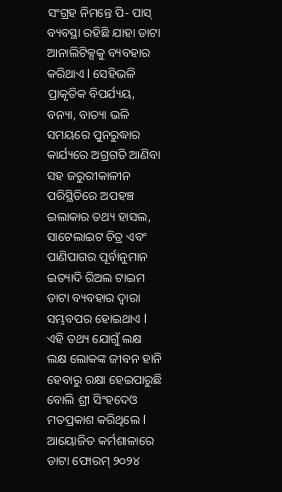ସଂଗ୍ରହ ନିମନ୍ତେ ପି- ପାସ୍ ବ୍ୟବସ୍ଥା ରହିଛି ଯାହା ଡାଟା ଆନାଲିଟିକ୍ସକୁ ବ୍ୟବହାର କରିଥାଏ l ସେହିଭଳି ପ୍ରାକୃତିକ ବିପର୍ଯ୍ୟୟ, ବନ୍ୟା, ବାତ୍ୟା ଭଳି ସମୟରେ ପୁନରୁଦ୍ଧାର କାର୍ଯ୍ୟରେ ଅଗ୍ରଗତି ଆଣିବା ସହ ଜରୁରୀକାଳୀନ ପରିସ୍ଥିତିରେ ଅପହଞ୍ଚ ଇଲାକାର ତଥ୍ୟ ହାସଲ, ସାଟେଲାଇଟ ଚିତ୍ର ଏବଂ ପାଣିପାଗର ପୂର୍ବାନୁମାନ ଇତ୍ୟାଦି ରିଅଲ ଟାଇମ ଡାଟା ବ୍ୟବହାର ଦ୍ଵାରା ସମ୍ଭବପର ହୋଇଥାଏ l ଏହି ତଥ୍ୟ ଯୋଗୁଁ ଲକ୍ଷ ଲକ୍ଷ ଲୋକଙ୍କ ଜୀବନ ହାନି ହେବାରୁ ରକ୍ଷା ହେଇପାରୁଛି ବୋଲି ଶ୍ରୀ ସିଂହଦେଓ ମତପ୍ରକାଶ କରିଥିଲେ l ଆୟୋଜିତ କର୍ମଶାଳାରେ ଡାଟା ଫୋରମ୍ ୨୦୨୪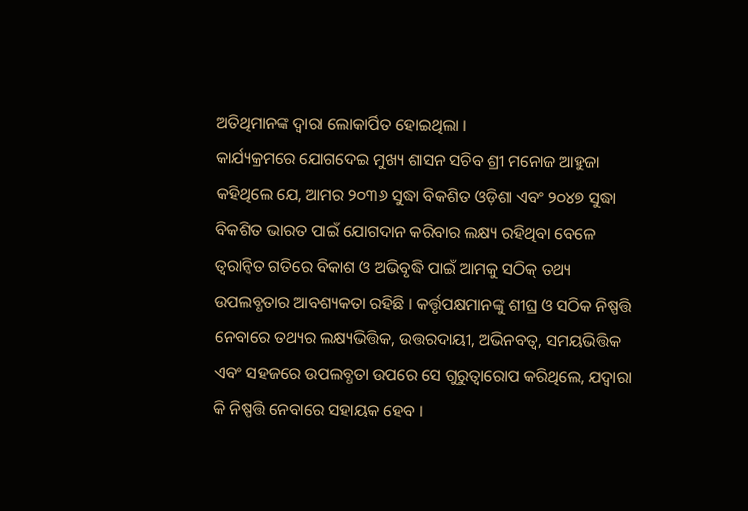ଅତିଥିମାନଙ୍କ ଦ୍ୱାରା ଲୋକାର୍ପିତ ହୋଇଥିଲା ।
କାର୍ଯ୍ୟକ୍ରମରେ ଯୋଗଦେଇ ମୁଖ୍ୟ ଶାସନ ସଚିବ ଶ୍ରୀ ମନୋଜ ଆହୁଜା କହିଥିଲେ ଯେ, ଆମର ୨୦୩୬ ସୁଦ୍ଧା ବିକଶିତ ଓଡ଼ିଶା ଏବଂ ୨୦୪୭ ସୁଦ୍ଧା ବିକଶିତ ଭାରତ ପାଇଁ ଯୋଗଦାନ କରିବାର ଲକ୍ଷ୍ୟ ରହିଥିବା ବେଳେ ତ୍ୱରାନ୍ୱିତ ଗତିରେ ବିକାଶ ଓ ଅଭିବୃଦ୍ଧି ପାଇଁ ଆମକୁ ସଠିକ୍ ତଥ୍ୟ ଉପଲବ୍ଧତାର ଆବଶ୍ୟକତା ରହିଛି । କର୍ତ୍ତୃପକ୍ଷମାନଙ୍କୁ ଶୀଘ୍ର ଓ ସଠିକ ନିଷ୍ପତ୍ତି ନେବାରେ ତଥ୍ୟର ଲକ୍ଷ୍ୟଭିତ୍ତିକ, ଉତ୍ତରଦାୟୀ, ଅଭିନବତ୍ୱ, ସମୟଭିତ୍ତିକ ଏବଂ ସହଜରେ ଉପଲବ୍ଧତା ଉପରେ ସେ ଗୁରୁତ୍ୱାରୋପ କରିଥିଲେ, ଯଦ୍ୱାରା କି ନିଷ୍ପତ୍ତି ନେବାରେ ସହାୟକ ହେବ ।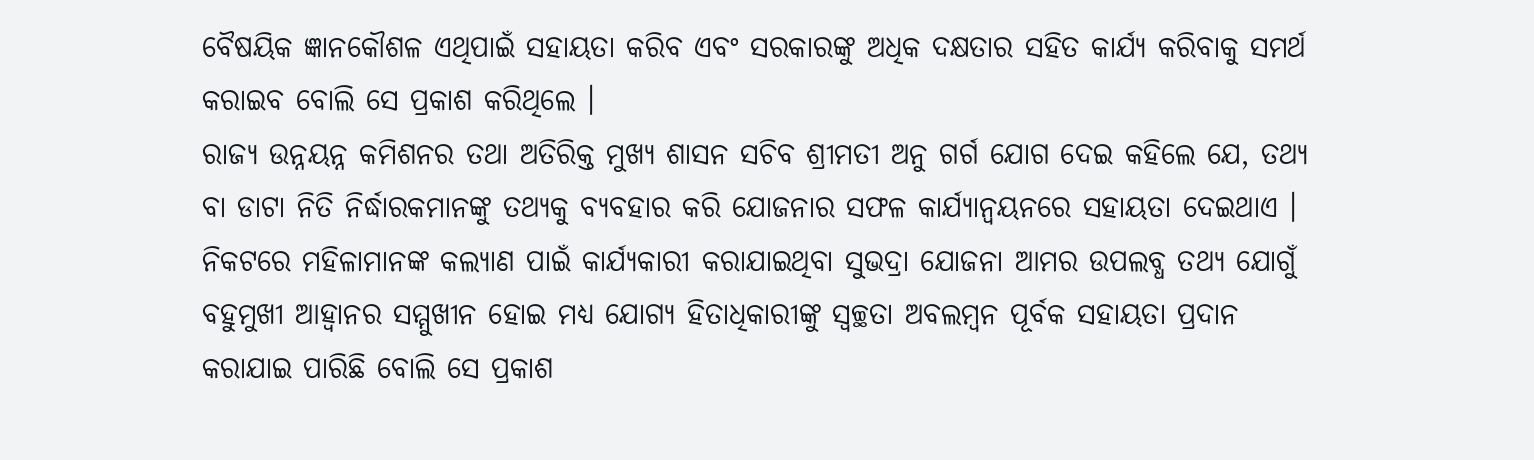ବୈଷୟିକ ଜ୍ଞାନକୌଶଳ ଏଥିପାଇଁ ସହାୟତା କରିବ ଏବଂ ସରକାରଙ୍କୁ ଅଧିକ ଦକ୍ଷତାର ସହିତ କାର୍ଯ୍ୟ କରିବାକୁ ସମର୍ଥ କରାଇବ ବୋଲି ସେ ପ୍ରକାଶ କରିଥିଲେ ।
ରାଜ୍ୟ ଉନ୍ନୟନ୍ନ କମିଶନର ତଥା ଅତିରିକ୍ତ ମୁଖ୍ୟ ଶାସନ ସଚିବ ଶ୍ରୀମତୀ ଅନୁ ଗର୍ଗ ଯୋଗ ଦେଇ କହିଲେ ଯେ, ତଥ୍ୟ ବା ଡାଟା ନିତି ନିର୍ଦ୍ଧାରକମାନଙ୍କୁ ତଥ୍ୟକୁ ବ୍ୟବହାର କରି ଯୋଜନାର ସଫଳ କାର୍ଯ୍ୟାନ୍ୱୟନରେ ସହାୟତା ଦେଇଥାଏ । ନିକଟରେ ମହିଳାମାନଙ୍କ କଲ୍ୟାଣ ପାଇଁ କାର୍ଯ୍ୟକାରୀ କରାଯାଇଥିବା ସୁଭଦ୍ରା ଯୋଜନା ଆମର ଉପଲବ୍ଧ ତଥ୍ୟ ଯୋଗୁଁ ବହୁମୁଖୀ ଆହ୍ୱାନର ସମ୍ମୁଖୀନ ହୋଇ ମଧ୍ୟ ଯୋଗ୍ୟ ହିତାଧିକାରୀଙ୍କୁ ସ୍ୱଚ୍ଛତା ଅବଲମ୍ବନ ପୂର୍ବକ ସହାୟତା ପ୍ରଦାନ କରାଯାଇ ପାରିଛି ବୋଲି ସେ ପ୍ରକାଶ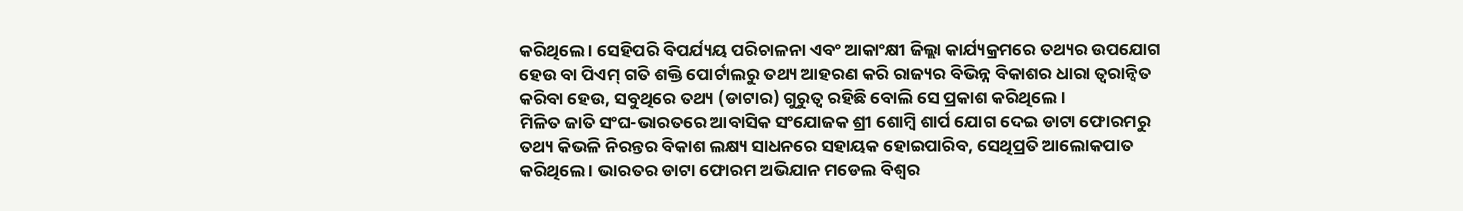କରିଥିଲେ । ସେହିପରି ବିପର୍ଯ୍ୟୟ ପରିଚାଳନା ଏବଂ ଆକାଂକ୍ଷୀ ଜିଲ୍ଲା କାର୍ଯ୍ୟକ୍ରମରେ ତଥ୍ୟର ଉପଯୋଗ ହେଉ ବା ପିଏମ୍ ଗତି ଶକ୍ତି ପୋର୍ଟାଲରୁ ତଥ୍ୟ ଆହରଣ କରି ରାଜ୍ୟର ବିଭିନ୍ନ ବିକାଶର ଧାରା ତ୍ୱରାନ୍ୱିତ କରିବା ହେଉ, ସବୁଥିରେ ତଥ୍ୟ (ଡାଟାର) ଗୁରୁତ୍ୱ ରହିଛି ବୋଲି ସେ ପ୍ରକାଶ କରିଥିଲେ ।
ମିଳିତ ଜାତି ସଂଘ-ଭାରତରେ ଆବାସିକ ସଂଯୋଜକ ଶ୍ରୀ ଶୋମ୍ବି ଶାର୍ପ ଯୋଗ ଦେଇ ଡାଟା ଫୋରମରୁ ତଥ୍ୟ କିଭଳି ନିରନ୍ତର ବିକାଶ ଲକ୍ଷ୍ୟ ସାଧନରେ ସହାୟକ ହୋଇପାରିବ, ସେଥିପ୍ରତି ଆଲୋକପାତ କରିଥିଲେ । ଭାରତର ଡାଟା ଫୋରମ ଅଭିଯାନ ମଡେଲ ବିଶ୍ୱର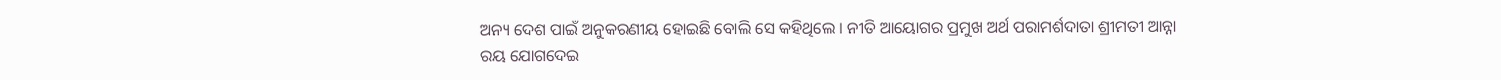ଅନ୍ୟ ଦେଶ ପାଇଁ ଅନୁକରଣୀୟ ହୋଇଛି ବୋଲି ସେ କହିଥିଲେ । ନୀତି ଆୟୋଗର ପ୍ରମୁଖ ଅର୍ଥ ପରାମର୍ଶଦାତା ଶ୍ରୀମତୀ ଆନ୍ନା ରୟ ଯୋଗଦେଇ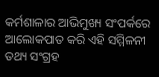କର୍ମଶାଳାର ଆଭିମୁଖ୍ୟ ସଂପର୍କରେ ଆଲୋକପାତ କରି ଏହି ସମ୍ମିଳନୀ ତଥ୍ୟ ସଂଗ୍ରହ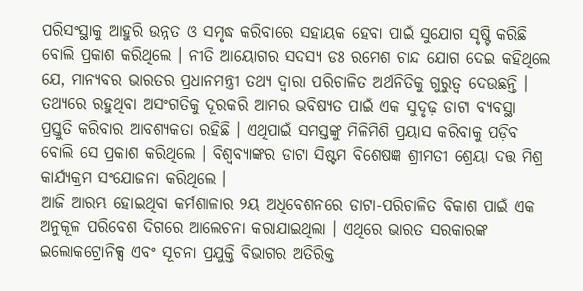ପରିସଂସ୍ଥାକୁ ଆହୁରି ଉନ୍ନତ ଓ ସମୃଦ୍ଧ କରିବାରେ ସହାୟକ ହେବା ପାଇଁ ସୁଯୋଗ ସୃଷ୍ଟି କରିଛି ବୋଲି ପ୍ରକାଶ କରିଥିଲେ । ନୀତି ଆୟୋଗର ସଦସ୍ୟ ଡଃ ରମେଶ ଚାନ୍ଦ ଯୋଗ ଦେଇ କହିଥିଲେ ଯେ, ମାନ୍ୟବର ଭାରତର ପ୍ରଧାନମନ୍ତ୍ରୀ ତଥ୍ୟ ଦ୍ୱାରା ପରିଚାଳିତ ଅର୍ଥନିତିକୁ ଗୁରୁତ୍ୱ ଦେଉଛନ୍ତି । ତଥ୍ୟରେ ରହୁଥିବା ଅସଂଗତିକୁ ଦୂରକରି ଆମର ଭବିଷ୍ୟତ ପାଇଁ ଏକ ସୁଦୃଢ଼ ଡାଟା ବ୍ୟବସ୍ଥା ପ୍ରସ୍ତୁତି କରିବାର ଆବଶ୍ୟକତା ରହିଛି । ଏଥିପାଇଁ ସମସ୍ତଙ୍କୁ ମିଳିମିଶି ପ୍ରୟାସ କରିବାକୁ ପଡ଼ିବ ବୋଲି ସେ ପ୍ରକାଶ କରିଥିଲେ । ବିଶ୍ୱବ୍ୟାଙ୍କର ଡାଟା ସିଷ୍ଟମ ବିଶେଷଜ୍ଞ ଶ୍ରୀମତୀ ଶ୍ରେୟା ଦତ୍ତ ମିଶ୍ର କାର୍ଯ୍ୟକ୍ରମ ସଂଯୋଜନା କରିଥିଲେ ।
ଆଜି ଆରମ୍ଭ ହୋଇଥିବା କର୍ମଶାଳାର ୨ୟ ଅଧିବେଶନରେ ଡାଟା-ପରିଚାଳିତ ବିକାଶ ପାଇଁ ଏକ ଅନୁକୂଳ ପରିବେଶ ଦିଗରେ ଆଲେଚନା କରାଯାଇଥିଲା । ଏଥିରେ ଭାରତ ସରକାରଙ୍କ ଇଲୋକଟ୍ରୋନିକ୍ସ ଏବଂ ସୂଚନା ପ୍ରଯୁକ୍ତି ବିଭାଗର ଅତିରିକ୍ତ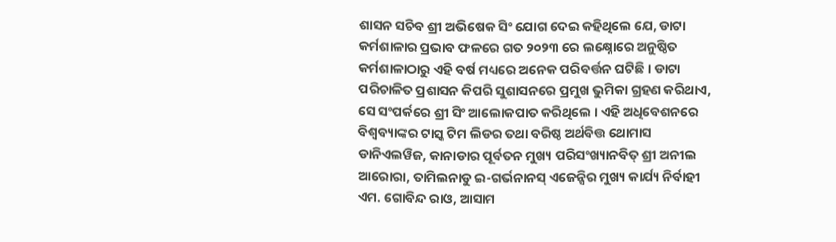ଶାସନ ସଚିବ ଶ୍ରୀ ଅଭିଷେକ ସିଂ ଯୋଗ ଦେଇ କହିଥିଲେ ଯେ, ଡାଟା କର୍ମଶାଳାର ପ୍ରଭାବ ଫଳରେ ଗତ ୨୦୨୩ ରେ ଲକ୍ଷ୍ନୋରେ ଅନୁଷ୍ଠିତ କର୍ମଶାଳାଠାରୁ ଏହି ବର୍ଷ ମଧ୍ୟରେ ଅନେକ ପରିବର୍ତ୍ତନ ଘଟିଛି । ଡାଟା ପରିଚାଳିତ ପ୍ରଶାସନ କିପରି ସୁଶାସନରେ ପ୍ରମୁଖ ଭୁମିକା ଗ୍ରହଣ କରିଥାଏ, ସେ ସଂପର୍କରେ ଶ୍ରୀ ସିଂ ଆଲୋକପାତ କରିଥିଲେ । ଏହି ଅଧିବେଶନରେ ବିଶ୍ୱବ୍ୟାଙ୍କର ଟାସ୍କ ଟିମ ଲିଡର ତଥା ବରିଷ୍ଠ ଅର୍ଥବିତ୍ତ ଥୋମାସ ଡାନିଏଲୱିଜ, କାନାଡାର ପୂର୍ବତନ ମୁଖ୍ୟ ପରିସଂଖ୍ୟାନବିତ୍ ଶ୍ରୀ ଅନୀଲ ଆରୋରା, ତାମିଲନାଡୁ ଇ-ଗର୍ଭନାନସ୍ ଏଜେନ୍ସିର ମୁଖ୍ୟ କାର୍ଯ୍ୟ ନିର୍ବାହୀ ଏମ. ଗୋବିନ୍ଦ ରାଓ, ଆସାମ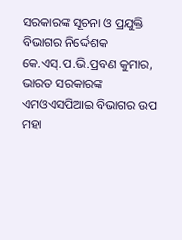ସରକାରଙ୍କ ସୂଚନା ଓ ପ୍ରଯୁକ୍ତି ବିଭାଗର ନିର୍ଦ୍ଦେଶକ କେ.ଏସ୍.ପ.ଭି.ପ୍ରବଣ କୁମାର, ଭାରତ ସରକାରଙ୍କ ଏମଓଏସପିଆଇ ବିଭାଗର ଉପ ମହା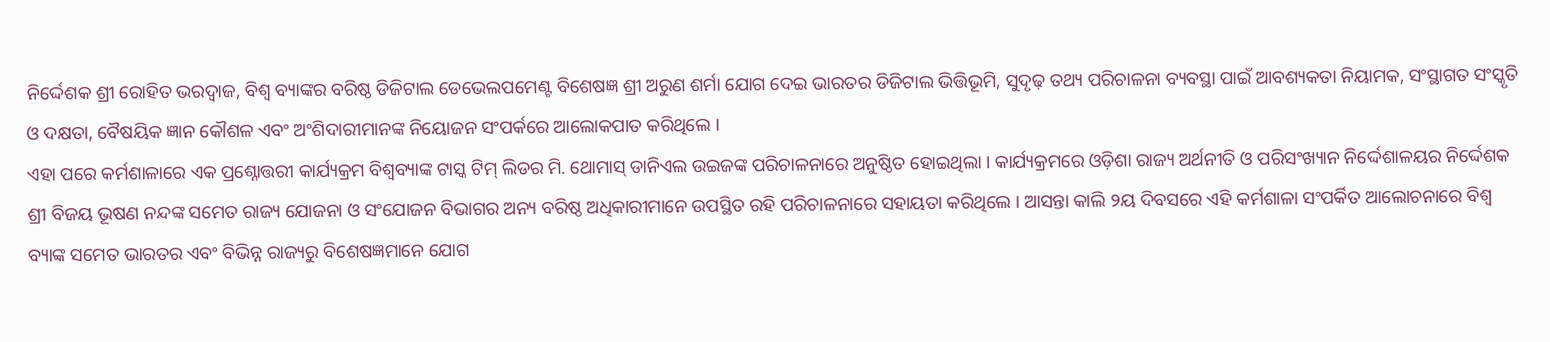ନିର୍ଦ୍ଦେଶକ ଶ୍ରୀ ରୋହିତ ଭରଦ୍ୱାଜ, ବିଶ୍ୱ ବ୍ୟାଙ୍କର ବରିଷ୍ଠ ଡିଜିଟାଲ ଡେଭେଲପମେଣ୍ଟ ବିଶେଷଜ୍ଞ ଶ୍ରୀ ଅରୁଣ ଶର୍ମା ଯୋଗ ଦେଇ ଭାରତର ଡିଜିଟାଲ ଭିତ୍ତିଭୂମି, ସୁଦୃଢ଼ ତଥ୍ୟ ପରିଚାଳନା ବ୍ୟବସ୍ଥା ପାଇଁ ଆବଶ୍ୟକତା ନିୟାମକ, ସଂସ୍ଥାଗତ ସଂସ୍କୃତି ଓ ଦକ୍ଷତା, ବୈଷୟିକ ଜ୍ଞାନ କୌଶଳ ଏବଂ ଅଂଶିଦାରୀମାନଙ୍କ ନିୟୋଜନ ସଂପର୍କରେ ଆଲୋକପାତ କରିଥିଲେ ।
ଏହା ପରେ କର୍ମଶାଳାରେ ଏକ ପ୍ରଶ୍ନୋତ୍ତରୀ କାର୍ଯ୍ୟକ୍ରମ ବିଶ୍ୱବ୍ୟାଙ୍କ ଟାସ୍କ ଟିମ୍ ଲିଡର ମି. ଥୋମାସ୍ ଡାନିଏଲ ଉଇଜଙ୍କ ପରିଚାଳନାରେ ଅନୁଷ୍ଠିତ ହୋଇଥିଲା । କାର୍ଯ୍ୟକ୍ରମରେ ଓଡ଼ିଶା ରାଜ୍ୟ ଅର୍ଥନୀତି ଓ ପରିସଂଖ୍ୟାନ ନିର୍ଦ୍ଦେଶାଳୟର ନିର୍ଦ୍ଦେଶକ ଶ୍ରୀ ବିଜୟ ଭୂଷଣ ନନ୍ଦଙ୍କ ସମେତ ରାଜ୍ୟ ଯୋଜନା ଓ ସଂଯୋଜନ ବିଭାଗର ଅନ୍ୟ ବରିଷ୍ଠ ଅଧିକାରୀମାନେ ଉପସ୍ଥିତ ରହି ପରିଚାଳନାରେ ସହାୟତା କରିଥିଲେ । ଆସନ୍ତା କାଲି ୨ୟ ଦିବସରେ ଏହି କର୍ମଶାଳା ସଂପର୍କିତ ଆଲୋଚନାରେ ବିଶ୍ୱ ବ୍ୟାଙ୍କ ସମେତ ଭାରତର ଏବଂ ବିଭିନ୍ନ ରାଜ୍ୟରୁ ବିଶେଷଜ୍ଞମାନେ ଯୋଗ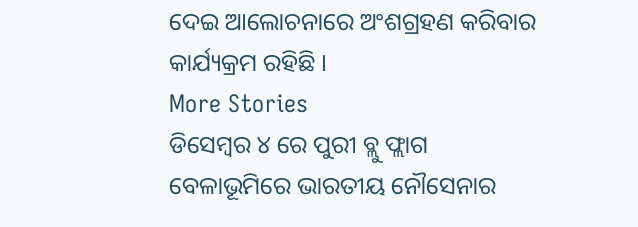ଦେଇ ଆଲୋଚନାରେ ଅଂଶଗ୍ରହଣ କରିବାର କାର୍ଯ୍ୟକ୍ରମ ରହିଛି ।
More Stories
ଡିସେମ୍ବର ୪ ରେ ପୁରୀ ବ୍ଲୁ ଫ୍ଲାଗ ବେଳାଭୂମିରେ ଭାରତୀୟ ନୌସେନାର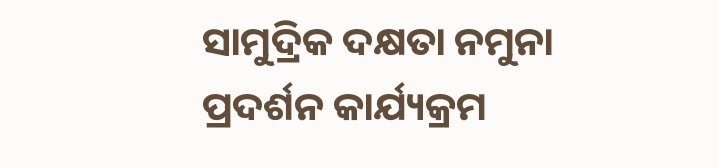ସାମୁଦ୍ରିକ ଦକ୍ଷତା ନମୁନା ପ୍ରଦର୍ଶନ କାର୍ଯ୍ୟକ୍ରମ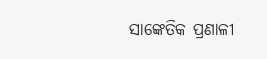ସାଙ୍କେତିକ ପ୍ରଣାଳୀ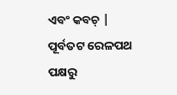ଏବଂ କବଚ୍ |
ପୂର୍ବତଟ ରେଳପଥ ପକ୍ଷରୁ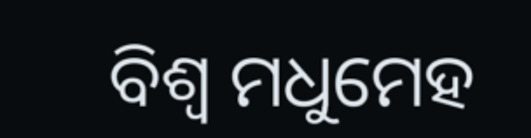ବିଶ୍ୱ ମଧୁମେହ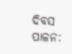ଦିବସ ପାଳନ: